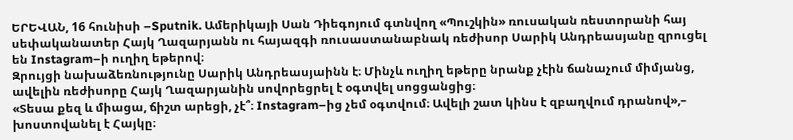ԵՐԵՎԱՆ, 16 հունիսի –Sputnik. Ամերիկայի Սան Դիեգոյում գտնվող «Պուշկին» ռուսական ռեստորանի հայ սեփականատեր Հայկ Ղազարյանն ու հայազգի ռուսաստանաբնակ ռեժիսոր Սարիկ Անդրեասյանը զրուցել են Instagram–ի ուղիղ եթերով։
Զրույցի նախաձեռնությունը Սարիկ Անդրեասյաինն է։ Մինչև ուղիղ եթերը նրանք չէին ճանաչում միմյանց, ավելին ռեժիսորը Հայկ Ղազարյանին սովորեցրել է օգտվել սոցցանցից։
«Տեսա քեզ և միացա, ճիշտ արեցի, չէ՞։ Instagram–ից չեմ օգտվում։ Ավելի շատ կինս է զբաղվում դրանով»,– խոստովանել է Հայկը։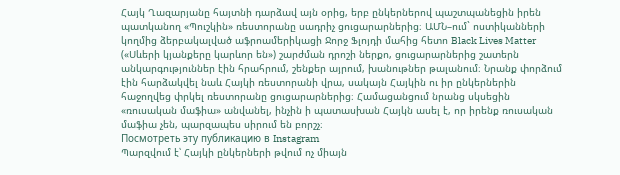Հայկ Ղազարյանը հայտնի դարձավ այն օրից, երբ ընկերներով պաշտպանեցին իրեն պատկանող «Պուշկին» ռեստորանը սադրիչ ցուցարարներից։ ԱՄՆ–ում` ոստիկանների կողմից ձերբակալված աֆրոամերիկացի Ջորջ Ֆլոյդի մահից հետո Black Lives Matter («Սևերի կյանքերը կարևոր են») շարժման դրոշի ներքո, ցուցարարներից շատերն անկարգություններ էին հրահրում, շենքեր այրում, խանութներ թալանում։ Նրանք փորձում էին հարձակվել նաև Հայկի ռեստորանի վրա, սակայն Հայկին ու իր ընկերներին հաջողվեց փրկել ռեստորանը ցուցարարներից։ Համացանցում նրանց սկսեցին «ռուսական մաֆիա» անվանել, ինչին ի պատասխան Հայկն ասել է, որ իրենք ռուսական մաֆիա չեն, պարզապես սիրում են բորշչ։
Посмотреть эту публикацию в Instagram
Պարզվում է՝ Հայկի ընկերների թվում ոչ միայն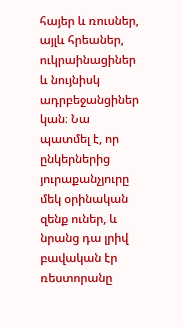հայեր և ռուսներ, այլև հրեաներ, ուկրաինացիներ և նույնիսկ ադրբեջանցիներ կան։ Նա պատմել է, որ ընկերներից յուրաքանչյուրը մեկ օրինական զենք ուներ, և նրանց դա լրիվ բավական էր ռեստորանը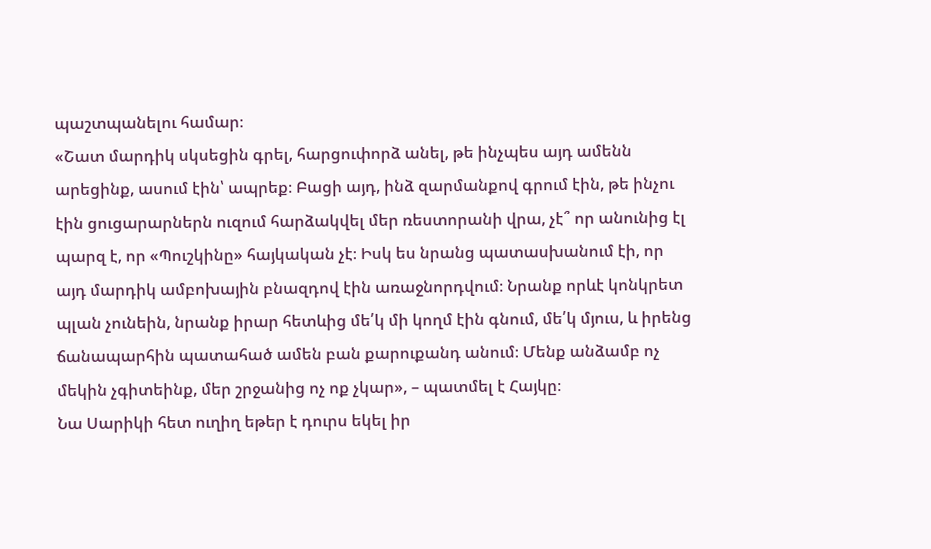պաշտպանելու համար։
«Շատ մարդիկ սկսեցին գրել, հարցուփորձ անել, թե ինչպես այդ ամենն արեցինք, ասում էին՝ ապրեք։ Բացի այդ, ինձ զարմանքով գրում էին, թե ինչու էին ցուցարարներն ուզում հարձակվել մեր ռեստորանի վրա, չէ՞ որ անունից էլ պարզ է, որ «Պուշկինը» հայկական չէ։ Իսկ ես նրանց պատասխանում էի, որ այդ մարդիկ ամբոխային բնազդով էին առաջնորդվում։ Նրանք որևէ կոնկրետ պլան չունեին, նրանք իրար հետևից մե՛կ մի կողմ էին գնում, մե՛կ մյուս, և իրենց ճանապարհին պատահած ամեն բան քարուքանդ անում։ Մենք անձամբ ոչ մեկին չգիտեինք, մեր շրջանից ոչ ոք չկար», – պատմել է Հայկը։
Նա Սարիկի հետ ուղիղ եթեր է դուրս եկել իր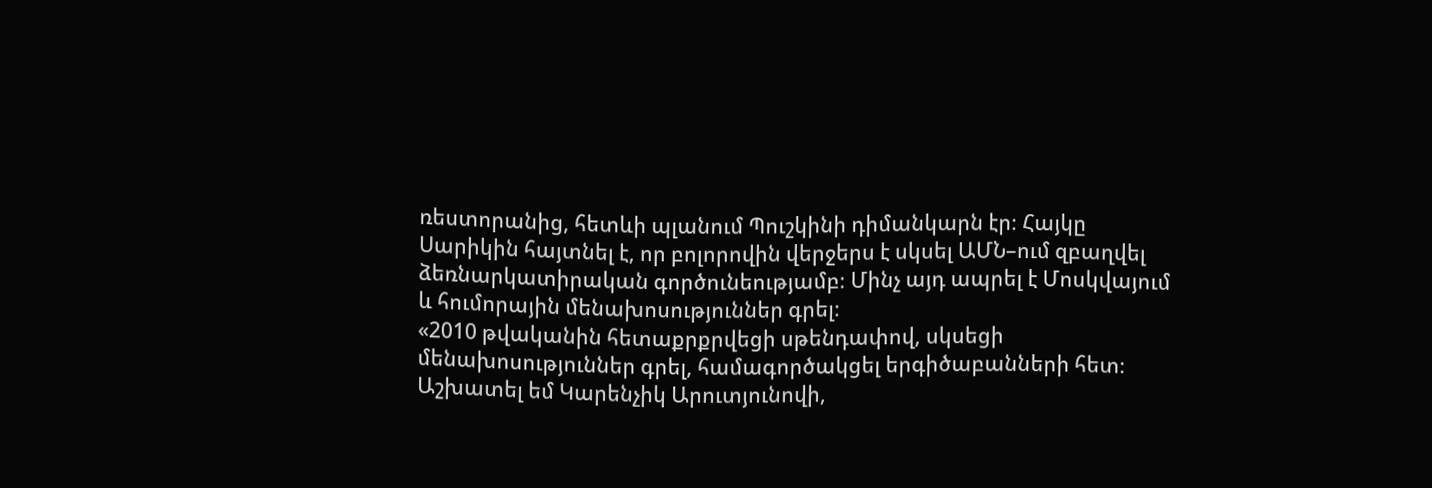ռեստորանից, հետևի պլանում Պուշկինի դիմանկարն էր։ Հայկը Սարիկին հայտնել է, որ բոլորովին վերջերս է սկսել ԱՄՆ–ում զբաղվել ձեռնարկատիրական գործունեությամբ։ Մինչ այդ ապրել է Մոսկվայում և հումորային մենախոսություններ գրել։
«2010 թվականին հետաքրքրվեցի սթենդափով, սկսեցի մենախոսություններ գրել, համագործակցել երգիծաբանների հետ։ Աշխատել եմ Կարենչիկ Արուտյունովի,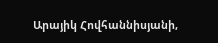Արայիկ Հովհաննիսյանի,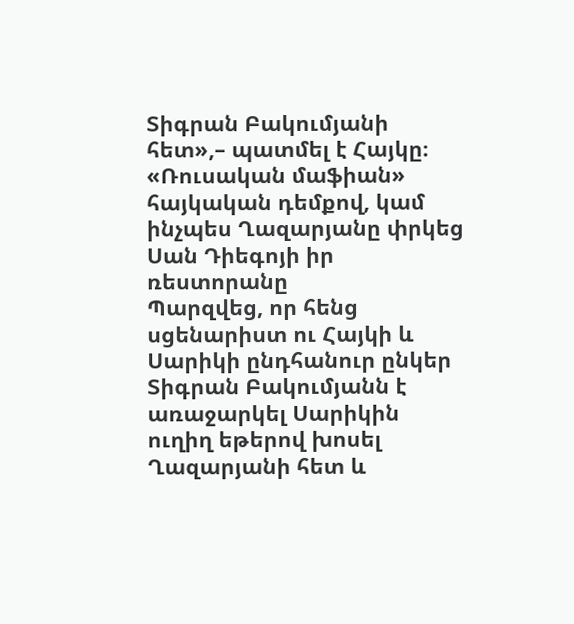Տիգրան Բակումյանի հետ»,– պատմել է Հայկը։
«Ռուսական մաֆիան» հայկական դեմքով, կամ ինչպես Ղազարյանը փրկեց Սան Դիեգոյի իր ռեստորանը
Պարզվեց, որ հենց սցենարիստ ու Հայկի և Սարիկի ընդհանուր ընկեր Տիգրան Բակումյանն է առաջարկել Սարիկին ուղիղ եթերով խոսել Ղազարյանի հետ և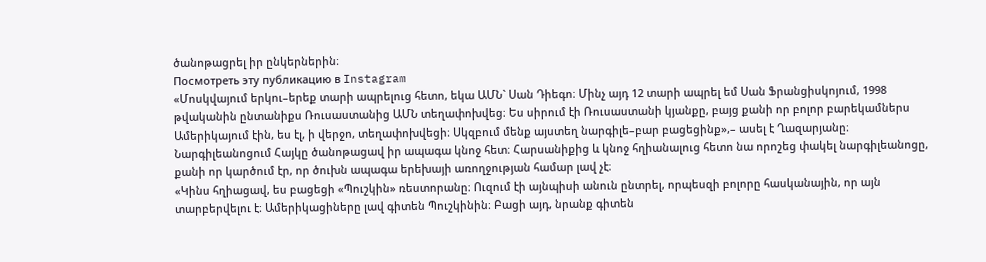ծանոթացրել իր ընկերներին։
Посмотреть эту публикацию в Instagram
«Մոսկվայում երկու–երեք տարի ապրելուց հետո, եկա ԱՄՆ` Սան Դիեգո։ Մինչ այդ 12 տարի ապրել եմ Սան Ֆրանցիսկոյում, 1998 թվականին ընտանիքս Ռուսաստանից ԱՄՆ տեղափոխվեց։ Ես սիրում էի Ռուսաստանի կյանքը, բայց քանի որ բոլոր բարեկամներս Ամերիկայում էին, ես էլ, ի վերջո, տեղափոխվեցի։ Սկզբում մենք այստեղ նարգիլե–բար բացեցինք»,– ասել է Ղազարյանը։
Նարգիլեանոցում Հայկը ծանոթացավ իր ապագա կնոջ հետ։ Հարսանիքից և կնոջ հղիանալուց հետո նա որոշեց փակել նարգիլեանոցը, քանի որ կարծում էր, որ ծուխն ապագա երեխայի առողջության համար լավ չէ։
«Կինս հղիացավ, ես բացեցի «Պուշկին» ռեստորանը։ Ուզում էի այնպիսի անուն ընտրել, որպեսզի բոլորը հասկանային, որ այն տարբերվելու է։ Ամերիկացիները լավ գիտեն Պուշկինին։ Բացի այդ, նրանք գիտեն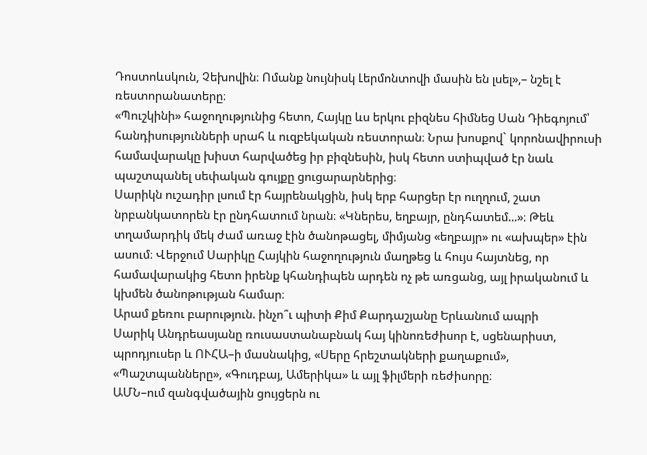Դոստոևսկուն, Չեխովին։ Ոմանք նույնիսկ Լերմոնտովի մասին են լսել»,– նշել է ռեստորանատերը։
«Պուշկինի» հաջողությունից հետո, Հայկը ևս երկու բիզնես հիմնեց Սան Դիեգոյում՝ հանդիսությունների սրահ և ուզբեկական ռեստորան։ Նրա խոսքով` կորոնավիրուսի համավարակը խիստ հարվածեց իր բիզնեսին, իսկ հետո ստիպված էր նաև պաշտպանել սեփական գույքը ցուցարարներից։
Սարիկն ուշադիր լսում էր հայրենակցին, իսկ երբ հարցեր էր ուղղում, շատ նրբանկատորեն էր ընդհատում նրան։ «Կներես, եղբայր, ընդհատեմ...»։ Թեև տղամարդիկ մեկ ժամ առաջ էին ծանոթացել, միմյանց «եղբայր» ու «ախպեր» էին ասում։ Վերջում Սարիկը Հայկին հաջողություն մաղթեց և հույս հայտնեց, որ համավարակից հետո իրենք կհանդիպեն արդեն ոչ թե առցանց, այլ իրականում և կխմեն ծանոթության համար։
Արամ քեռու բարություն. ինչո՞ւ պիտի Քիմ Քարդաշյանը Երևանում ապրի
Սարիկ Անդրեասյանը ռուսաստանաբնակ հայ կինոռեժիսոր է, սցենարիստ, պրոդյուսեր և ՈՒՀԱ–ի մասնակից, «Սերը հրեշտակների քաղաքում», «Պաշտպանները», «Գուդբայ, Ամերիկա» և այլ ֆիլմերի ռեժիսորը։
ԱՄՆ–ում զանգվածային ցույցերն ու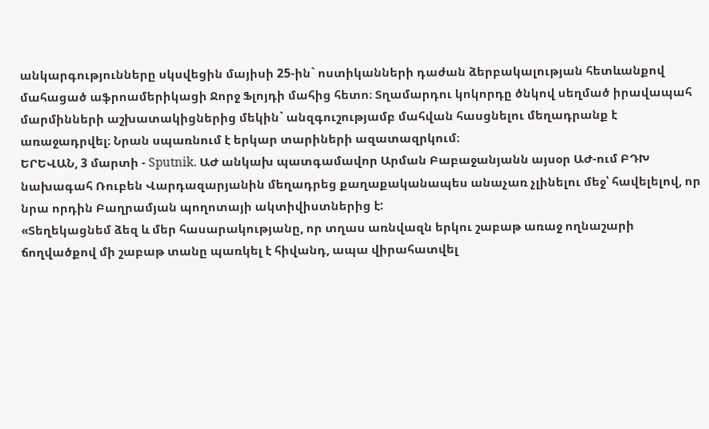անկարգությունները սկսվեցին մայիսի 25-ին` ոստիկանների դաժան ձերբակալության հետևանքով մահացած աֆրոամերիկացի Ջորջ Ֆլոյդի մահից հետո։ Տղամարդու կոկորդը ծնկով սեղմած իրավապահ մարմինների աշխատակիցներից մեկին` անզգուշությամբ մահվան հասցնելու մեղադրանք է առաջադրվել։ Նրան սպառնում է երկար տարիների ազատազրկում։
ԵՐԵՎԱՆ, 3 մարտի - Sputnik. ԱԺ անկախ պատգամավոր Արման Բաբաջանյանն այսօր ԱԺ-ում ԲԴԽ նախագահ Ռուբեն Վարդազարյանին մեղադրեց քաղաքականապես անաչառ չլինելու մեջ՝ հավելելով, որ նրա որդին Բաղրամյան պողոտայի ակտիվիստներից է:
«Տեղեկացնեմ ձեզ և մեր հասարակությանը, որ տղաս առնվազն երկու շաբաթ առաջ ողնաշարի ճողվածքով մի շաբաթ տանը պառկել է հիվանդ, ապա վիրահատվել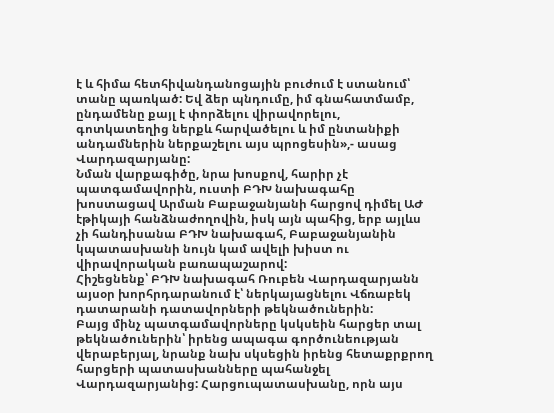է և հիմա հետհիվանդանոցային բուժում է ստանում՝ տանը պառկած: Եվ ձեր պնդումը, իմ գնահատմամբ, ընդամենը քայլ է փորձելու վիրավորելու, գոտկատեղից ներքև հարվածելու և իմ ընտանիքի անդամներին ներքաշելու այս պրոցեսին»,- ասաց Վարդազարյանը:
Նման վարքագիծը, նրա խոսքով, հարիր չէ պատգամավորին, ուստի ԲԴԽ նախագահը խոստացավ Արման Բաբաջանյանի հարցով դիմել ԱԺ էթիկայի հանձնաժողովին, իսկ այն պահից, երբ այլևս չի հանդիսանա ԲԴԽ նախագահ, Բաբաջանյանին կպատասխանի նույն կամ ավելի խիստ ու վիրավորական բառապաշարով:
Հիշեցնենք՝ ԲԴԽ նախագահ Ռուբեն Վարդազարյանն այսօր խորհրդարանում է՝ ներկայացնելու Վճռաբեկ դատարանի դատավորների թեկնածուներին:
Բայց մինչ պատգամավորները կսկսեին հարցեր տալ թեկնածուներին՝ իրենց ապագա գործունեության վերաբերյալ, նրանք նախ սկսեցին իրենց հետաքրքրող հարցերի պատասխանները պահանջել Վարդազարյանից: Հարցուպատասխանը, որն այս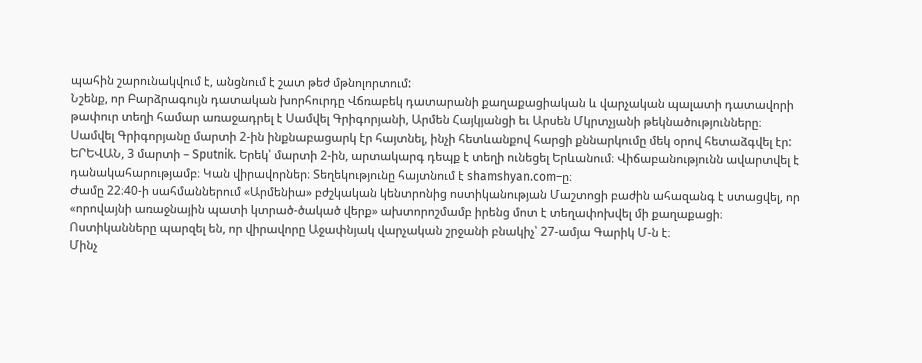պահին շարունակվում է, անցնում է շատ թեժ մթնոլորտում:
Նշենք, որ Բարձրագույն դատական խորհուրդը Վճռաբեկ դատարանի քաղաքացիական և վարչական պալատի դատավորի թափուր տեղի համար առաջադրել է Սամվել Գրիգորյանի, Արմեն Հայկյանցի եւ Արսեն Մկրտչյանի թեկնածությունները։
Սամվել Գրիգորյանը մարտի 2-ին ինքնաբացարկ էր հայտնել, ինչի հետևանքով հարցի քննարկումը մեկ օրով հետաձգվել էր:
ԵՐԵՎԱՆ, 3 մարտի – Sputnik. Երեկ՝ մարտի 2-ին, արտակարգ դեպք է տեղի ունեցել Երևանում։ Վիճաբանությունն ավարտվել է դանակահարությամբ։ Կան վիրավորներ։ Տեղեկությունը հայտնում է shamshyan.com–ը։
Ժամը 22։40-ի սահմաններում «Արմենիա» բժշկական կենտրոնից ոստիկանության Մաշտոցի բաժին ահազանգ է ստացվել, որ «որովայնի առաջնային պատի կտրած-ծակած վերք» ախտորոշմամբ իրենց մոտ է տեղափոխվել մի քաղաքացի։
Ոստիկանները պարզել են, որ վիրավորը Աջափնյակ վարչական շրջանի բնակիչ՝ 27-ամյա Գարիկ Մ-ն է։
Մինչ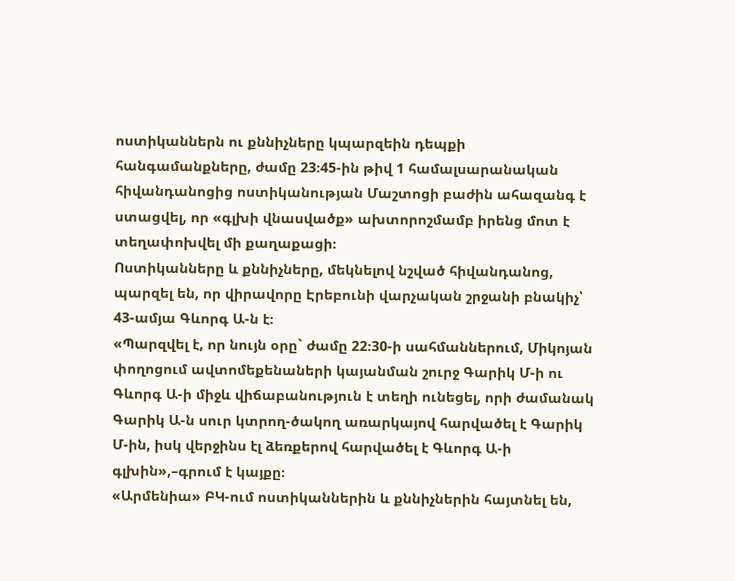ոստիկաններն ու քննիչները կպարզեին դեպքի հանգամանքները, ժամը 23։45-ին թիվ 1 համալսարանական հիվանդանոցից ոստիկանության Մաշտոցի բաժին ահազանգ է ստացվել, որ «գլխի վնասվածք» ախտորոշմամբ իրենց մոտ է տեղափոխվել մի քաղաքացի։
Ոստիկանները և քննիչները, մեկնելով նշված հիվանդանոց, պարզել են, որ վիրավորը Էրեբունի վարչական շրջանի բնակիչ՝ 43-ամյա Գևորգ Ա-ն է։
«Պարզվել է, որ նույն օրը` ժամը 22։30-ի սահմաններում, Միկոյան փողոցում ավտոմեքենաների կայանման շուրջ Գարիկ Մ-ի ու Գևորգ Ա-ի միջև վիճաբանություն է տեղի ունեցել, որի ժամանակ Գարիկ Ա-ն սուր կտրող-ծակող առարկայով հարվածել է Գարիկ Մ-ին, իսկ վերջինս էլ ձեռքերով հարվածել է Գևորգ Ա-ի գլխին»,–գրում է կայքը։
«Արմենիա» ԲԿ-ում ոստիկաններին և քննիչներին հայտնել են,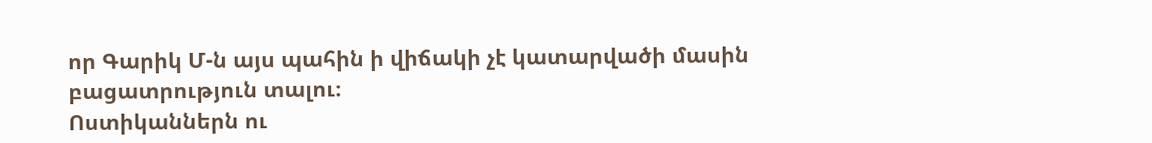որ Գարիկ Մ-ն այս պահին ի վիճակի չէ կատարվածի մասին բացատրություն տալու։
Ոստիկաններն ու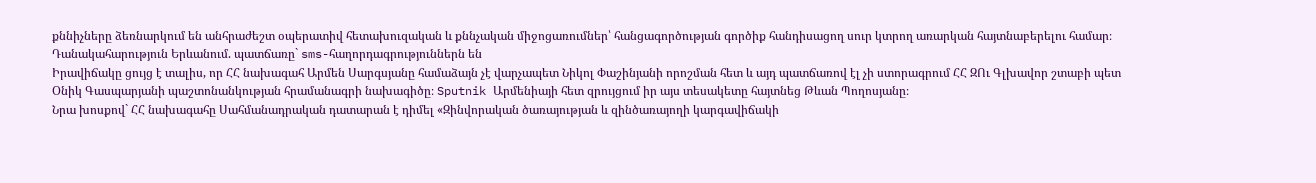քննիչները ձեռնարկում են անհրաժեշտ օպերատիվ հետախուզական և քննչական միջոցառումներ՝ հանցագործության գործիք հանդիսացող սուր կտրող առարկան հայտնաբերելու համար։
Դանակահարություն Երևանում. պատճառը` sms-հաղորդագրություններն են
Իրավիճակը ցույց է տալիս, որ ՀՀ նախագահ Արմեն Սարգսյանը համաձայն չէ վարչապետ Նիկոլ Փաշինյանի որոշման հետ և այդ պատճառով էլ չի ստորագրում ՀՀ ԶՈւ Գլխավոր շտաբի պետ Օնիկ Գասպարյանի պաշտոնանկության հրամանագրի նախագիծը։ Sputnik Արմենիայի հետ զրույցում իր այս տեսակետը հայտնեց Թևան Պողոսյանը։
Նրա խոսքով` ՀՀ նախագահը Սահմանադրական դատարան է դիմել «Զինվորական ծառայության և զինծառայողի կարգավիճակի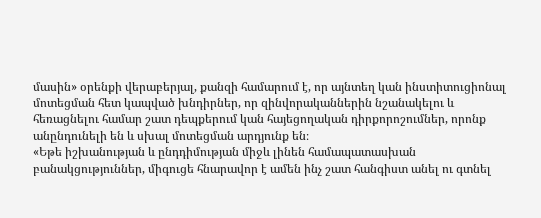մասին» օրենքի վերաբերյալ, քանզի համարում է, որ այնտեղ կան ինստիտուցիոնալ մոտեցման հետ կապված խնդիրներ, որ զինվորականներին նշանակելու և հեռացնելու համար շատ դեպքերում կան հայեցողական դիրքորոշումներ, որոնք անընդունելի են և սխալ մոտեցման արդյունք են։
«Եթե իշխանության և ընդդիմության միջև լինեն համապատասխան բանակցություններ, միգուցե հնարավոր է ամեն ինչ շատ հանգիստ անել ու գտնել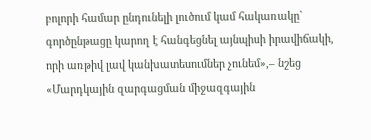բոլորի համար ընդունելի լուծում կամ հակառակը` գործընթացը կարող է հանգեցնել այնպիսի իրավիճակի, որի առթիվ լավ կանխատեսումներ չունեմ»,– նշեց «Մարդկային զարգացման միջազգային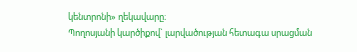կենտրոնի» ղեկավարը։
Պողոսյանի կարծիքով` լարվածության հետագա սրացման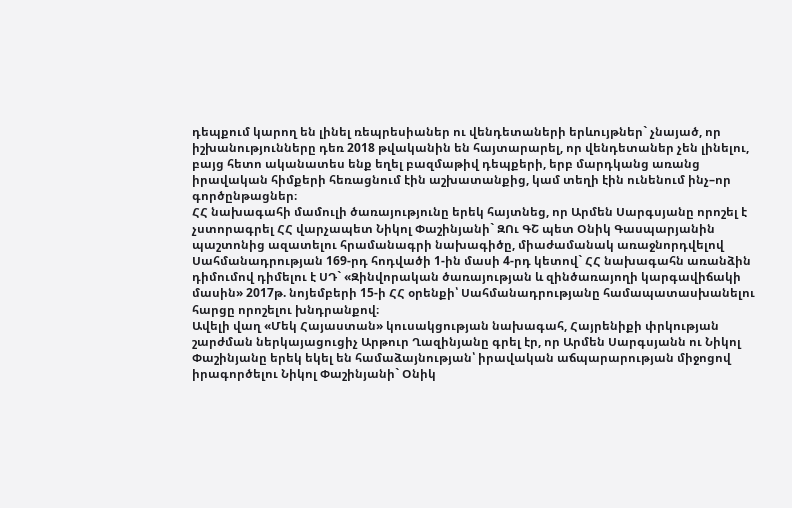դեպքում կարող են լինել ռեպրեսիաներ ու վենդետաների երևույթներ` չնայած, որ իշխանությունները դեռ 2018 թվականին են հայտարարել, որ վենդետաներ չեն լինելու, բայց հետո ականատես ենք եղել բազմաթիվ դեպքերի, երբ մարդկանց առանց իրավական հիմքերի հեռացնում էին աշխատանքից, կամ տեղի էին ունենում ինչ–որ գործընթացներ։
ՀՀ նախագահի մամուլի ծառայությունը երեկ հայտնեց, որ Արմեն Սարգսյանը որոշել է չստորագրել ՀՀ վարչապետ Նիկոլ Փաշինյանի` ԶՈւ ԳՇ պետ Օնիկ Գասպարյանին պաշտոնից ազատելու հրամանագրի նախագիծը, միաժամանակ առաջնորդվելով Սահմանադրության 169-րդ հոդվածի 1-ին մասի 4-րդ կետով` ՀՀ նախագահն առանձին դիմումով դիմելու է ՍԴ` «Զինվորական ծառայության և զինծառայողի կարգավիճակի մասին» 2017թ. նոյեմբերի 15-ի ՀՀ օրենքի՝ Սահմանադրությանը համապատասխանելու հարցը որոշելու խնդրանքով։
Ավելի վաղ «Մեկ Հայաստան» կուսակցության նախագահ, Հայրենիքի փրկության շարժման ներկայացուցիչ Արթուր Ղազինյանը գրել էր, որ Արմեն Սարգսյանն ու Նիկոլ Փաշինյանը երեկ եկել են համաձայնության՝ իրավական աճպարարության միջոցով իրագործելու Նիկոլ Փաշինյանի` Օնիկ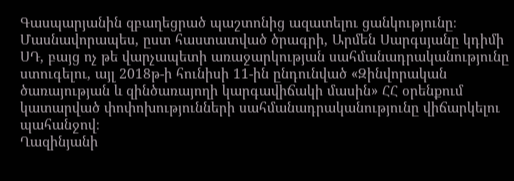Գասպարյանին զբաղեցրած պաշտոնից ազատելու ցանկությունը։ Մասնավորապես, ըստ հաստատված ծրագրի, Արմեն Սարգսյանը կդիմի ՍԴ, բայց ոչ թե վարչապետի առաջարկության սահմանադրականությունը ստուգելու, այլ 2018թ-ի հունիսի 11-ին ընդունված «Զինվորական ծառայության և զինծառայողի կարգավիճակի մասին» ՀՀ օրենքում կատարված փոփոխությունների սահմանադրականությունը վիճարկելու պահանջով։
Ղազինյանի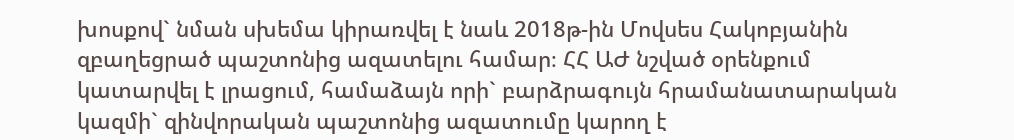խոսքով` նման սխեմա կիրառվել է նաև 2018թ-ին Մովսես Հակոբյանին զբաղեցրած պաշտոնից ազատելու համար։ ՀՀ ԱԺ նշված օրենքում կատարվել է լրացում, համաձայն որի` բարձրագույն հրամանատարական կազմի` զինվորական պաշտոնից ազատումը կարող է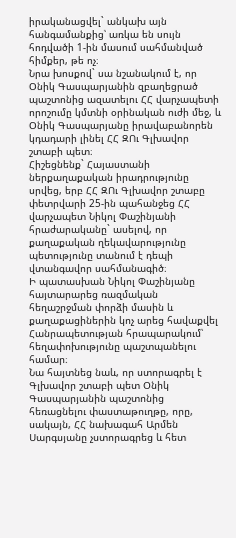իրականացվել` անկախ այն հանգամանքից՝ առկա են սույն հոդվածի 1-ին մասում սահմանված հիմքեր, թե ոչ։
Նրա խոսքով` սա նշանակում է, որ Օնիկ Գասպարյանին զբաղեցրած պաշտոնից ազատելու ՀՀ վարչապետի որոշումը կմտնի օրինական ուժի մեջ, և Օնիկ Գասպարյանը իրավաբանորեն կդադարի լինել ՀՀ ԶՈւ Գլխավոր շտաբի պետ։
Հիշեցնենք` Հայաստանի ներքաղաքական իրադրությունը սրվեց, երբ ՀՀ ԶՈւ Գլխավոր շտաբը փետրվարի 25-ին պահանջեց ՀՀ վարչապետ Նիկոլ Փաշինյանի հրաժարականը` ասելով, որ քաղաքական ղեկավարությունը պետությունը տանում է դեպի վտանգավոր սահմանագիծ։
Ի պատասխան Նիկոլ Փաշինյանը հայտարարեց ռազմական հեղաշրջման փորձի մասին և քաղաքացիներին կոչ արեց հավաքվել Հանրապետության հրապարակում՝ հեղափոխությունը պաշտպանելու համար։
Նա հայտնեց նաև, որ ստորագրել է Գլխավոր շտաբի պետ Օնիկ Գասպարյանին պաշտոնից հեռացնելու փաստաթուղթը, որը, սակայն, ՀՀ նախագահ Արմեն Սարգսյանը չստորագրեց և հետ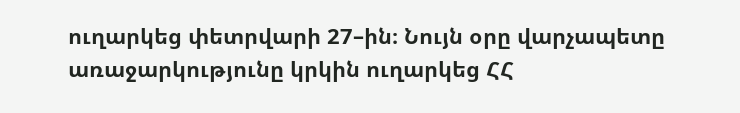ուղարկեց փետրվարի 27–ին։ Նույն օրը վարչապետը առաջարկությունը կրկին ուղարկեց ՀՀ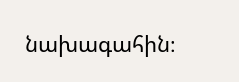նախագահին։